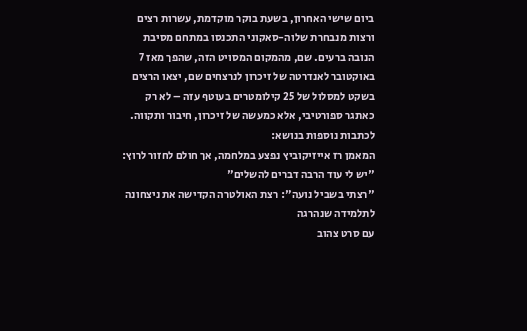ביום שישי האחרון, בשעת בוקר מוקדמת, עשרות רצים ורצות מנבחרת שלוה-סאקוני התכנסו במתחם מסיבת הנובה ברעים. שם, מהמקום המסויט הזה, שהפך מאז 7 באוקטובר לאנדרטה של זיכרון לנרצחים שם, יצאו הרצים בשקט למסלול של 25 קילומטרים בעוטף עזה – לא רק כאתגר ספורטיבי, אלא כמעשה של זיכרון, חיבור ותקווה.
לכתבות נוספות בנושא:
המאמן רז אייזיקוביץ נפצע במלחמה, אך חולם לחזור לרוץ: "יש לי עוד הרבה דברים להשלים"
"רצתי בשביל נועה": רצת האולטרה הקדישה את ניצחונה לתלמידה שנהרגה
עם סרט צהוב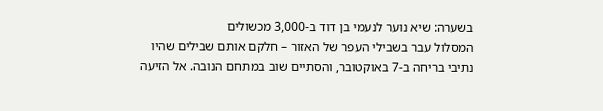בשערה: שיא נוער לנעמי בן דוד ב-3,000 מכשולים
המסלול עבר בשבילי העפר של האזור – חלקם אותם שבילים שהיו נתיבי בריחה ב-7 באוקטובר, והסתיים שוב במתחם הנובה. אל הזיעה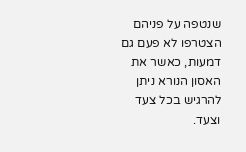שנטפה על פניהם הצטרפו לא פעם גם דמעות, כאשר את האסון הנורא ניתן להרגיש בכל צעד וצעד.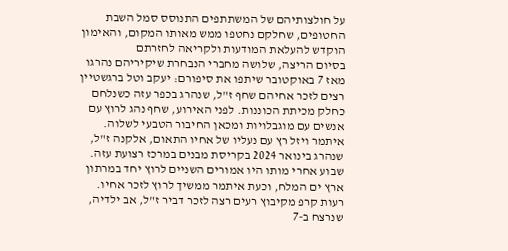על חולצותיהם של המשתתפים התנוסס סמל השבת החטופים, שחלקם נחטפו ממש מאותו המקום, והאימון הוקדש להעלאת המודעות ולקריאה לחזרתם
בסיום הריצה, שלושה מחברי הנבחרת שיקיריהם נהרגו מאז 7 באוקטובר שיתפו את סיפורם: יעקב וטל ברגשטיין רצים לזכר אחיהם שחף ז"ל, שנהרג בכפר עזה כשנלחם כחלק מכיתת הכוננות. לפני האירוע, שחף נהג לרוץ עם אנשים עם מוגבלויות ומכאן החיבור הטבעי לשלוה.
איתמר ויזל רץ עם נעליו של אחיו התאום, אלקנה ז"ל, שנהרג בינואר 2024 בקריסת מבנים במרכז רצועת עזה. שבוע אחרי מותו היו אמורים השניים לרוץ יחד במרתון ארץ ים המלח, וכעת איתמר ממשיך לרוץ לזכר אחיו.
רעות קרפ מקיבוץ רעים רצה לזכר דביר ז"ל, אב ילדיה, שנרצח ב-7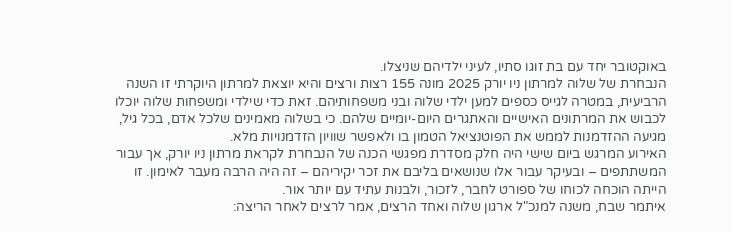באוקטובר יחד עם בת זוגו סתיו, לעיני ילדיהם שניצלו.
הנבחרת של שלוה למרתון ניו יורק 2025 מונה 155 רצות ורצים והיא יוצאת למרתון היוקרתי זו השנה הרביעית, במטרה לגייס כספים למען ילדי שלוה ובני משפחותיהם. זאת כדי שילדי ומשפחות שלוה יוכלו לכבוש את המרתונים האישיים והאתגרים היום-יומיים שלהם. כי בשלוה מאמינים שלכל אדם, בכל גיל, מגיעה ההזדמנות לממש את הפוטנציאל הטמון בו ולאפשר שוויון הזדמנויות מלא.
האירוע המרגש ביום שישי היה חלק מסדרת מפגשי הכנה של הנבחרת לקראת מרתון ניו יורק, אך עבור המשתתפים – ובעיקר עבור אלו שנושאים בליבם את זכר יקיריהם – זה היה הרבה מעבר לאימון. זו הייתה הוכחה לכוחו של ספורט לחבר, לזכור, ולבנות עתיד עם יותר אור.
איתמר שבח, משנה למנכ"ל ארגון שלוה ואחד הרצים, אמר לרצים לאחר הריצה: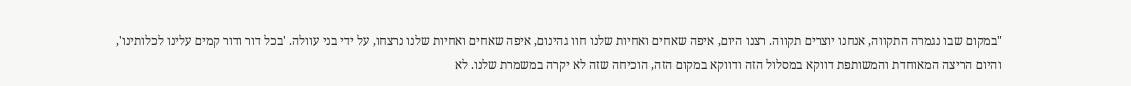"במקום שבו נגמרה התקווה, אנחנו יוצרים תקווה. רצנו היום, איפה שאחים ואחיות שלנו חוו גהינום, איפה שאחים ואחיות שלנו נרצחו, על ידי בני עוולה. 'בכל דור ודור קמים עלינו לכלותינו', והיום הריצה המאוחדת והמשותפת דווקא במסלול הזה ודווקא במקום הזה, הוכיחה שזה לא יקרה במשמרת שלנו. לא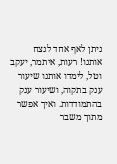ניתן לאף אחד לנצח אותנו! רעות, איתמר, יעקב וטל, לימדו אותנו שיעור ענק בתקוה, ושיעור ענק בהתמודדות. ואיך אפשר מתוך משבר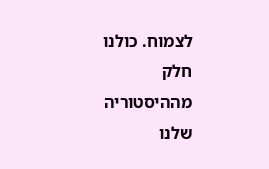לצמוח. כולנו חלק מההיסטוריה שלנו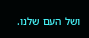ושל העם שלנו.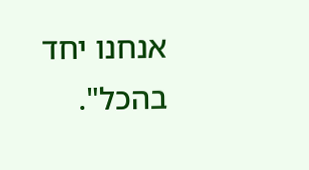אנחנו יחד בהכל".